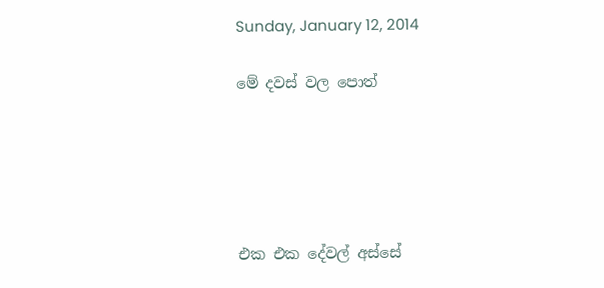Sunday, January 12, 2014

මේ දවස් වල පොත්





එක එක දේවල් අස්සේ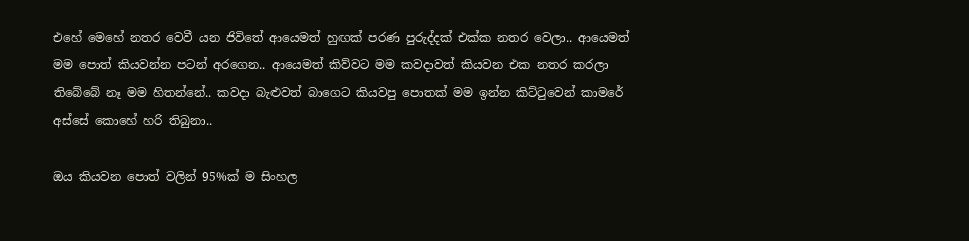එහේ මෙහේ නතර වෙවී යන ජිවිතේ ආයෙමත් හුඟක් පරණ පුරුද්දක් එක්ක නතර වෙලා.. ආයෙමත් මම පොත් කියවන්න පටන් අරගෙන.. ආයෙමත් කිව්වට මම කවදාවත් කියවන එක නතර කරලා තිබේබේ නෑ මම හිතන්නේ.. කවදා බැළුවත් බාගෙට කියවපු පොතක් මම ඉන්න කිට්ටුවෙන් කාමරේ අස්සේ කොහේ හරි තිබුනා..

ඔය කියවන පොත් වලින් 95%ක් ම සිංහල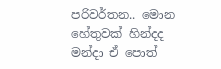පරිවර්තන.. මොන හේතුවක් හින්දද මන්දා ඒ පොත්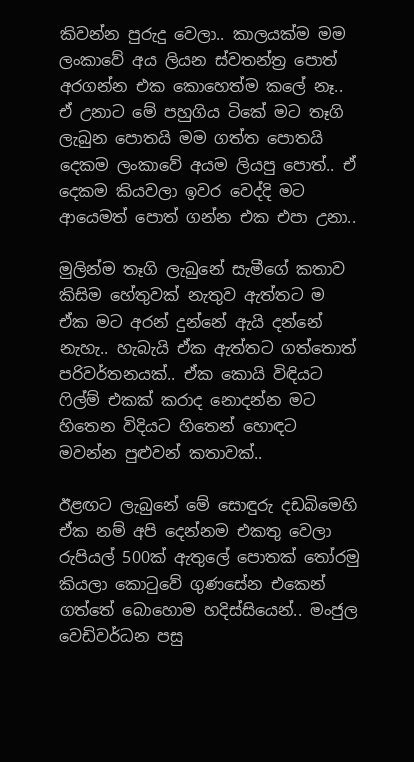කිවන්න පුරුදු වෙලා.. කාලයක්ම මම ලංකාවේ අය ලියන ස්වතන්ත්‍ර පොත් අරගන්න එක කොහෙත්ම කලේ නෑ.. ඒ උනාට මේ පහුගිය ටිකේ මට තෑගි ලැබුන පොතයි මම ගත්ත පොතයි දෙකම ලංකාවේ අයම ලියපු පොත්.. ඒ දෙකම කියවලා ඉවර වෙද්දි මට ආයෙමත් පොත් ගන්න එක එපා උනා..

මුලින්ම තෑගි ලැබුනේ සැමීගේ කතාව කිසිම හේතුවක් නැතුව ඇත්තට ම ඒක මට අරන් දුන්නේ ඇයි දන්නේ නැහැ.. හැබැයි ඒක ඇත්තට ගත්තොත් පරිවර්තනයක්.. ඒක කොයි විඳියට ෆිල්ම් එකක් කරාද නොදන්න මට හිතෙන විදියට හිතෙන් හොඳට මවන්න පුළුවන් කතාවක්..

ඊළඟට ලැබුනේ මේ සොඳුරු දඩබිමෙහි ඒක නම් අපි දෙන්නම එකතු වෙලා රුපියල් 500ක් ඇතුලේ පොතක් තෝරමු කියලා කොටුවේ ගුණසේන එකෙන් ගත්තේ බොහොම හදිස්සියෙන්.. මංජුල වෙඩිවර්ධන පසු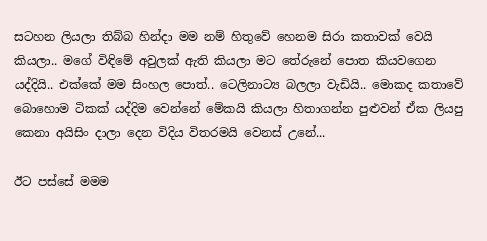සටහන ලියලා තිබ්බ හින්දා මම නම් හිතුවේ හෙනම සිරා කතාවක් වෙයි කියලා.. මගේ විඳිමේ අවුලක් ඇති කියලා මට තේරුනේ පොත කියවගෙන යද්දියි.. එක්කේ මම සිංහල පොත්.. ටෙලිනාට්‍ය බලලා වැඩියි.. මොකද කතාවේ බොහොම ටිකක් යද්දිම වෙන්නේ මේකයි කියලා හිතාගන්න පුළුවන් ඒක ලියපු කෙනා අයිසිං දාලා දෙන විදිය විතරමයි වෙනස් උනේ...

ඊට පස්සේ මමම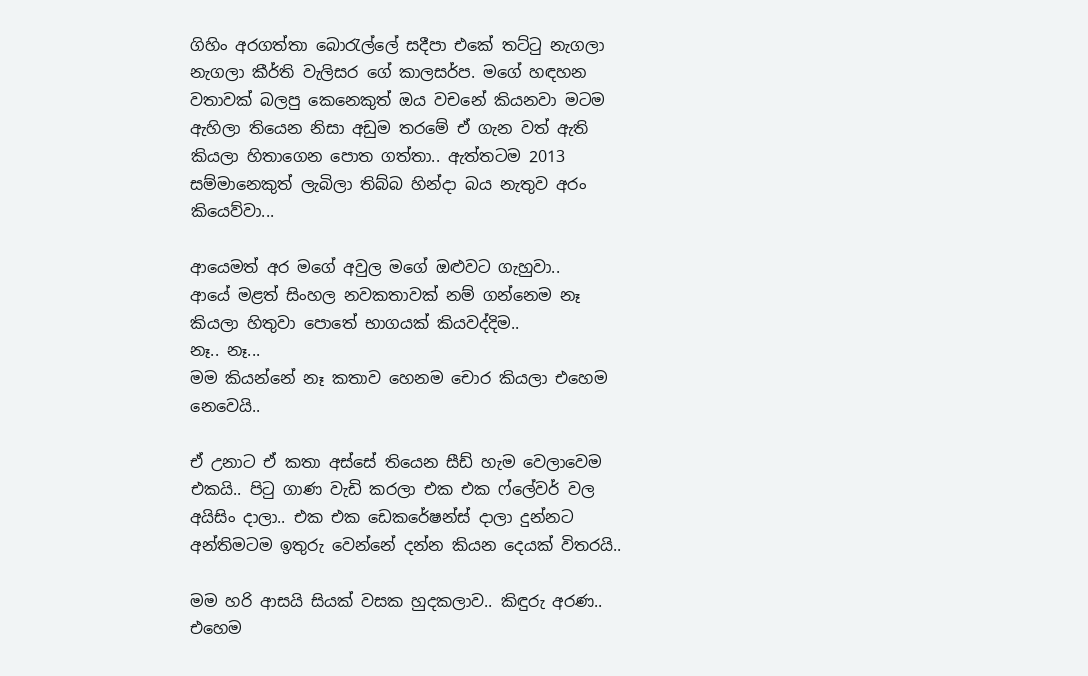ගිහිං අරගත්තා බොරැල්ලේ සදීපා එකේ තට්ටු නැගලා නැගලා කීර්ති වැලිසර ගේ කාලසර්ප. මගේ හඳහන වතාවක් බලපු කෙනෙකුත් ඔය වචනේ කියනවා මටම ඇහිලා තියෙන නිසා අඩුම තරමේ ඒ ගැන වත් ඇති කියලා හිතාගෙන පොත ගත්තා.. ඇත්තටම 2013 සම්මානෙකුත් ලැබිලා තිබ්බ හින්දා බය නැතුව අරං කියෙව්වා...

ආයෙමත් අර මගේ අවුල මගේ ඔළුවට ගැහුවා..
ආයේ මළත් සිංහල නවකතාවක් නම් ගන්නෙම නෑ කියලා හිතුවා පොතේ භාගයක් කියවද්දිම..
නෑ.. නෑ...
මම කියන්නේ නෑ කතාව හෙනම චොර කියලා එහෙම නෙවෙයි..

ඒ උනාට ඒ කතා අස්සේ තියෙන සීඩ් හැම වෙලාවෙම එකයි.. පිටු ගාණ වැඩි කරලා එක එක ෆ්ලේවර් වල අයිසිං දාලා.. එක එක ඩෙකරේෂන්ස් දාලා දුන්නට අන්තිමටම ඉතුරු වෙන්නේ දන්න කියන දෙයක් විතරයි..

මම හරි ආසයි සියක් වසක හුදකලාව.. කිඳුරු අරණ.. එහෙම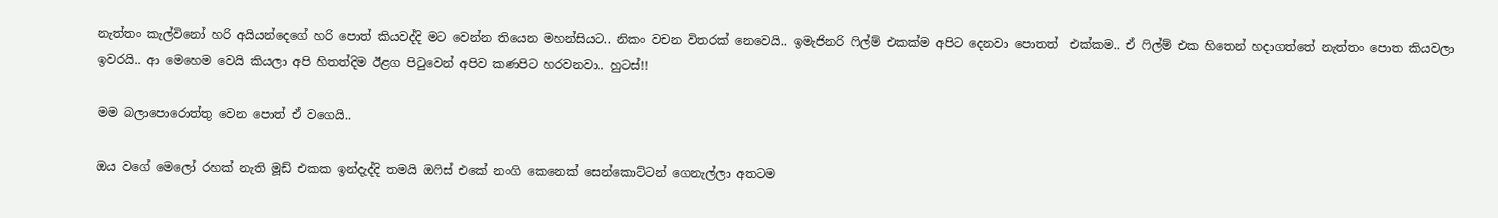නැත්තං කැල්විනෝ හරි අයියන්දෙගේ හරි පොත් කියවද්දි මට වෙන්න තියෙන මහන්සියට.. නිකං වචන විතරක් නෙවෙයි.. ඉමැජිනරි ෆිල්ම් එකක්ම අපිට දෙනවා පොතත්  එක්කම.. ඒ ෆිල්ම් එක හිතෙන් හදාගත්තේ නැත්තං පොත කියවලා ඉවරයි.. ආ මෙහෙම වෙයි කියලා අපි හිතත්දිම ඊළග පිටුවෙන් අපිව කණපිට හරවනවා.. හුටස්!!

මම බලාපොරොත්තු වෙන පොත් ඒ වගෙයි..

ඔය වගේ මෙලෝ රහක් නැති මූඩ් එකක ඉන්දැද්දි තමයි ඔෆිස් එකේ නංගි කෙනෙක් සෙන්කොට්ටන් ගෙනැල්ලා අතටම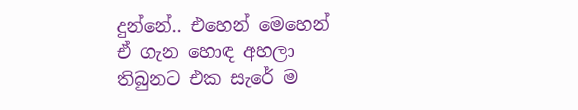දුන්නේ.. එහෙන් මෙහෙන් ඒ ගැන හොඳ අහලා තිබුනට එක සැරේ ම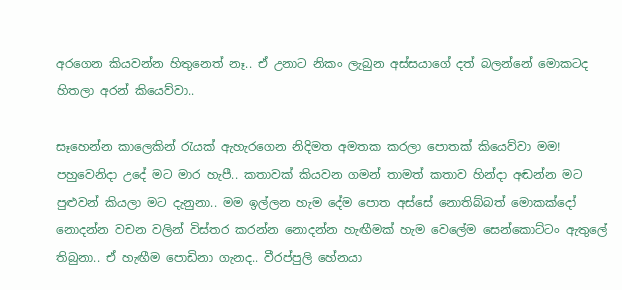අරගෙන කියවන්න හිතුනෙත් නෑ.. ඒ උනාට නිකං ලැබුන අස්සයාගේ දත් බලන්නේ මොකටද හිතලා අරන් කියෙව්වා..

සෑහෙන්න කාලෙකින් රැයක් ඇහැරගෙන නිදිමත අමතක කරලා පොතක් කියෙව්වා මම!
පහුවෙනිදා උදේ මට මාර හැපී.. කතාවක් කියවන ගමන් තාමත් කතාව හින්දා අඬන්න මට පුළුවන් කියලා මට දැනුනා.. මම ඉල්ලන හැම දේම පොත අස්සේ නොතිබ්බත් මොකක්දෝ නොදන්න වචන වලින් විස්තර කරන්න නොදන්න හැඟීමක් හැම වෙලේම සෙන්කොට්ටං ඇතුලේ තිබුනා.. ඒ හැඟීම පොඩිනා ගැනද.. වීරප්පුලි හේනයා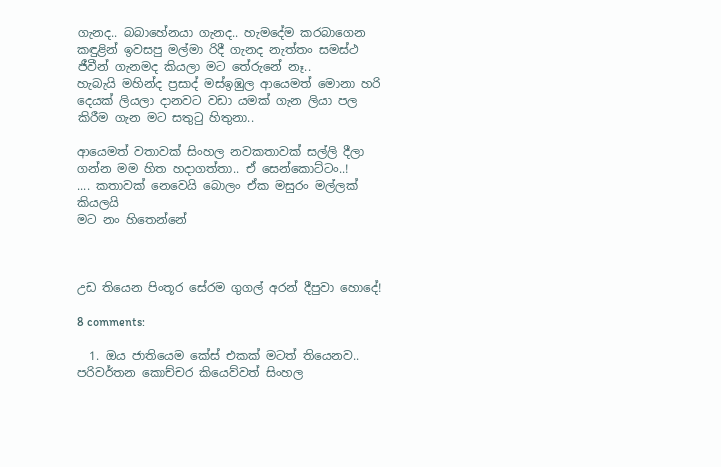ගැනද.. බබාහේනයා ගැනද.. හැමදේම කරබාගෙන කඳුළින් ඉවසපු මල්මා රිදී ගැනද නැත්තං සමස්ථ ජීවීන් ගැනමද කියලා මට තේරුනේ නෑ..
හැබැයි මහින්ද ප්‍රසාද් මස්ඉඹුල ආයෙමත් මොනා හරි දෙයක් ලියලා දානවට වඩා යමක් ගැන ලියා පල කිරීම ගැන මට සතුටු හිතුනා..

ආයෙමත් වතාවක් සිංහල නවකතාවක් සල්ලි දීලා ගන්න මම හිත හදාගත්තා.. ඒ සෙන්කොට්ටං..!
.... කතාවක් නෙවෙයි බොලං ඒක මසුරං මල්ලක් කියලයි
මට නං හිතෙන්නේ



උඩ තියෙන පිංතූර සේරම ගුගල් අරන් දීපුවා හොදේ!

8 comments:

  1. ඔය ජාතියෙම කේස් එකක් මටත් තියෙනව.. පරිවර්තන කොච්චර කියෙව්වත් සිංහල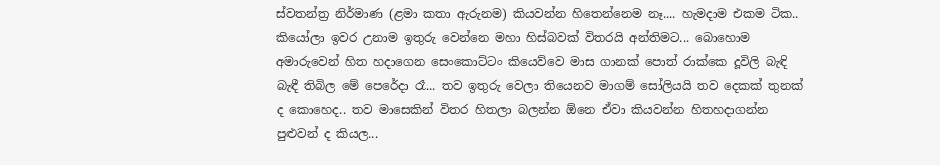ස්වතන්ත්‍ර නිර්මාණ (ළමා කතා ඇරුනම) කියවන්න හිතෙන්නෙම නෑ.... හැමදාම එකම ටික.. කියෝලා ඉවර උනාම ඉතුරු වෙන්නෙ මහා හිස්බවක් විතරයි අන්තිමට... බොහොම අමාරුවෙන් හිත හදාගෙන සෙංකොට්ටං කියෙව්වෙ මාස ගානක් පොත් රාක්කෙ දූවිලි බැඳි බැඳී තිබිල මේ පෙරේදා රෑ... තව ඉතුරු වෙලා තියෙනව මාගම් සෝලියයි තව දෙකක් තුනක් ද කොහෙද.. තව මාසෙකින් විතර හිතලා බලන්න ඕනෙ ඒවා කියවන්න හිතහදාගන්න පුළුවන් ද කියල...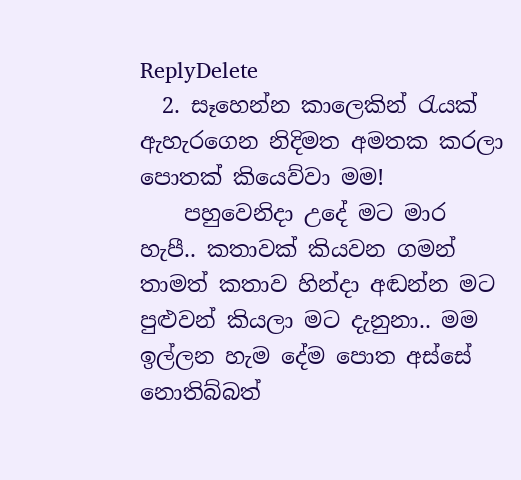ReplyDelete
  2. සෑහෙන්න කාලෙකින් රැයක් ඇහැරගෙන නිදිමත අමතක කරලා පොතක් කියෙව්වා මම!
    පහුවෙනිදා උදේ මට මාර හැපී.. කතාවක් කියවන ගමන් තාමත් කතාව හින්දා අඬන්න මට පුළුවන් කියලා මට දැනුනා.. මම ඉල්ලන හැම දේම පොත අස්සේ නොතිබ්බත්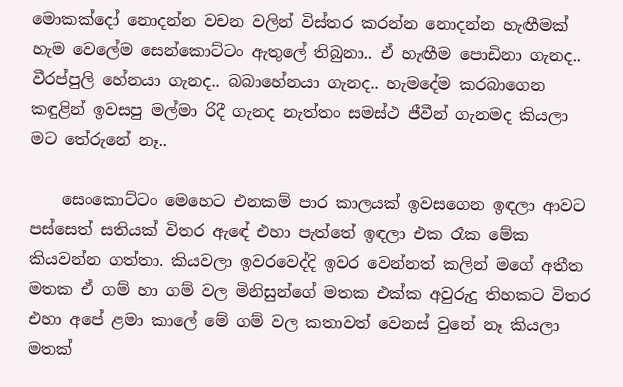මොකක්දෝ නොදන්න වචන වලින් විස්තර කරන්න නොදන්න හැඟීමක් හැම වෙලේම සෙන්කොට්ටං ඇතුලේ තිබුනා.. ඒ හැඟීම පොඩිනා ගැනද.. වීරප්පුලි හේනයා ගැනද.. බබාහේනයා ගැනද.. හැමදේම කරබාගෙන කඳුළින් ඉවසපු මල්මා රිදී ගැනද නැත්තං සමස්ථ ජීවීන් ගැනමද කියලා මට තේරුනේ නෑ..

    සෙංකොට්ටං මෙහෙට එනකම් පාර කාලයක් ඉවසගෙන ඉඳලා ආවට පස්සෙත් සතියක් විතර ඇඳේ එහා පැත්තේ ඉඳලා එක රෑක මේක කියවන්න ගත්තා. කියවලා ඉවරවෙද්දි ඉවර වෙන්නත් කලින් මගේ අතීත මතක ඒ ගම් හා ගම් වල මිනිසුන්ගේ මතක එක්ක අවුරුදු තිහකට විතර එහා අපේ ළමා කාලේ මේ ගම් වල කතාවත් වෙනස් වුනේ නෑ කියලා මතක්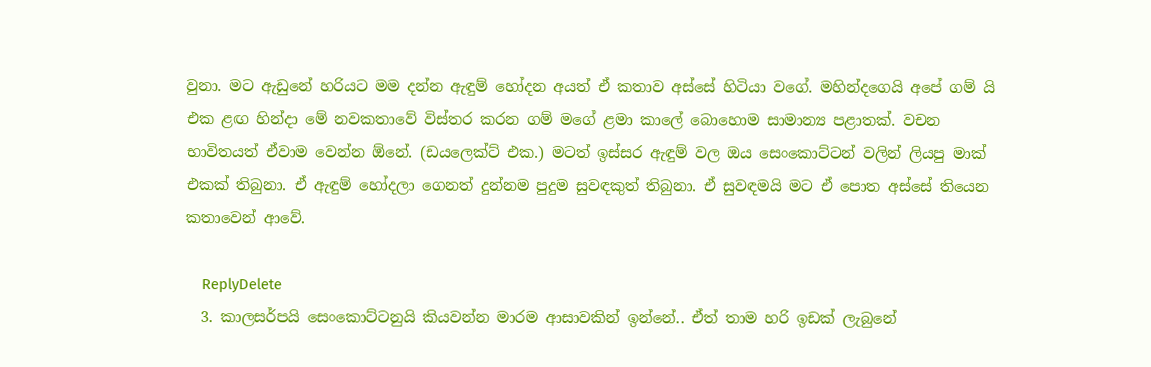වුනා. මට ඇඩුනේ හරියට මම දන්න ඇඳුම් හෝදන අයත් ඒ කතාව අස්සේ හිටියා වගේ. මහින්දගෙයි අපේ ගම් යි එක ළඟ හින්දා මේ නවකතාවේ විස්තර කරන ගම් මගේ ළමා කාලේ බොහොම සාමාන්‍ය පළාතක්. වචන භාවිතයත් ඒවාම වෙන්න ඕනේ. (ඩයලෙක්ට් එක.) මටත් ඉස්සර ඇඳුම් වල ඔය සෙංකොට්ටන් වලින් ලියපු මාක් එකක් තිබුනා. ඒ ඇඳුම් හෝදලා ගෙනත් දුන්නම පුදුම සුවඳකුත් තිබුනා. ඒ සුවඳමයි මට ඒ පොත අස්සේ තියෙන කතාවෙන් ආවේ.

    ReplyDelete
  3. කාලසර්පයි සෙංකොට්ටනුයි කියවන්න මාරම ආසාවකින් ඉන්නේ.. ඒත් තාම හරි ඉඩක් ලැබුනේ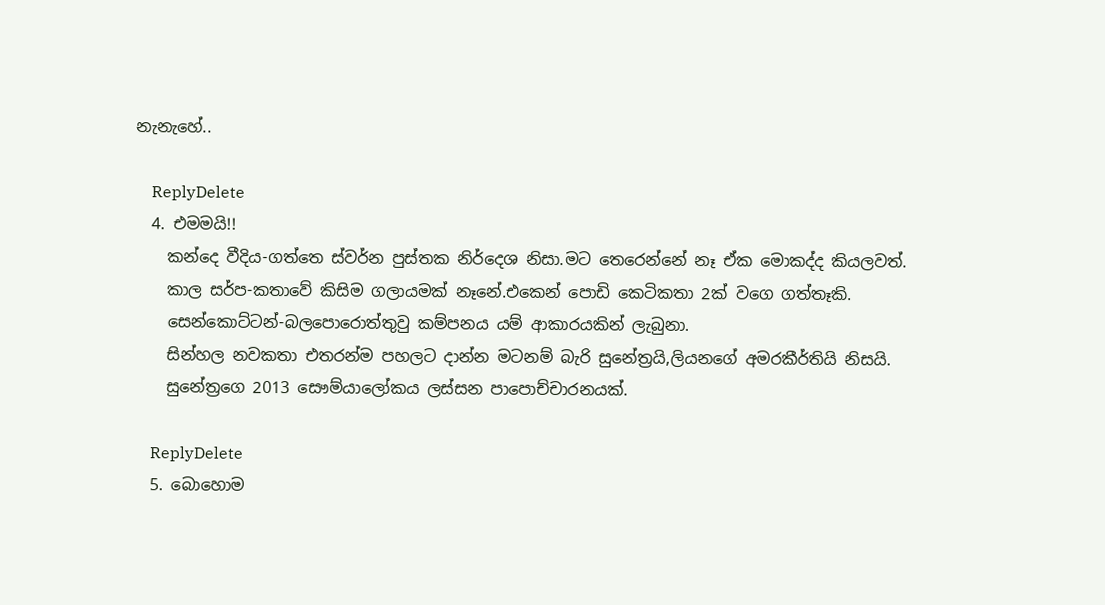නැනැහේ..

    ReplyDelete
  4. එමමයි!!
    කන්දෙ වීදිය-ගත්තෙ ස්වර්න පුස්තක නිර්දෙශ නිසා.මට තෙරෙන්නේ නෑ ඒක මොකද්ද කියලවත්.
    කාල සර්ප-කතාවේ කිසිම ගලායමක් නෑනේ.එකෙන් පොඩි කෙටිකතා 2ක් වගෙ ගත්තෑකි.
    සෙන්කොට්ටන්-බලපොරොත්තුවු කම්පනය යම් ආකාරයකින් ලැබුනා.
    සින්හල නවකතා එතරන්ම පහලට දාන්න මටනම් බැරි සුනේත්‍රයි,ලියනගේ අමරකීර්තියි නිසයි.
    සුනේත්‍රගෙ 2013 සෞම්යාලෝකය ලස්සන පාපොච්චාරනයක්.

    ReplyDelete
  5. බොහොම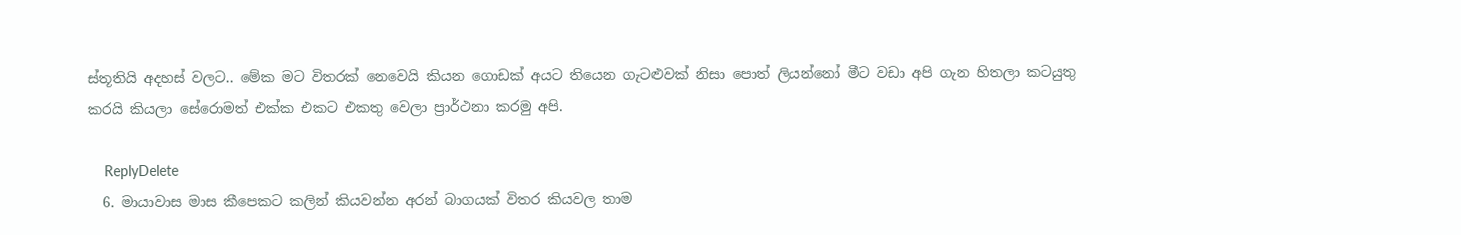ස්තූතියි අදහස් වලට.. මේක මට විතරක් නෙවෙයි කියන ගොඩක් අයට තියෙන ගැටළුවක් නිසා පොත් ලියන්නෝ මීට වඩා අපි ගැන හිතලා කටයුතු කරයි කියලා සේරොමත් එක්ක එකට එකතු වෙලා ප්‍රාර්ථනා කරමු අපි.

    ReplyDelete
  6. මායාවාස මාස කීපෙකට කලින් කියවන්න අරන් බාගයක් විතර කියවල තාම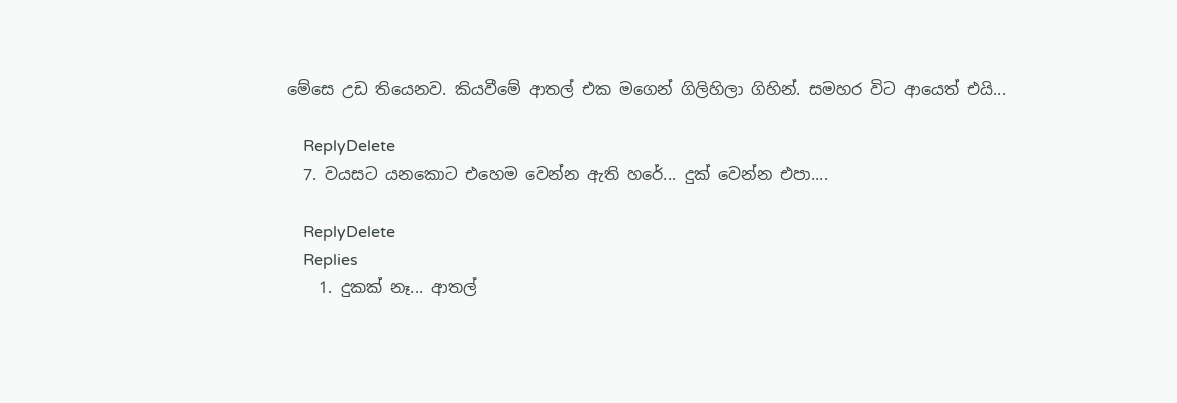මේසෙ උඩ තියෙනව. කියවීමේ ආතල් එක මගෙන් ගිලිහිලා ගිහින්. සමහර විට ආයෙත් එයි...

    ReplyDelete
  7. වයසට යනකොට එහෙම වෙන්න ඇති හරේ... දුක් වෙන්න එපා....

    ReplyDelete
    Replies
    1. දුකක් නෑ... ආතල්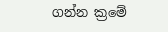ගන්න ක්‍රමේ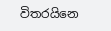විතරයිනෙ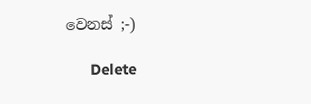වෙනස් ;-)

      Delete